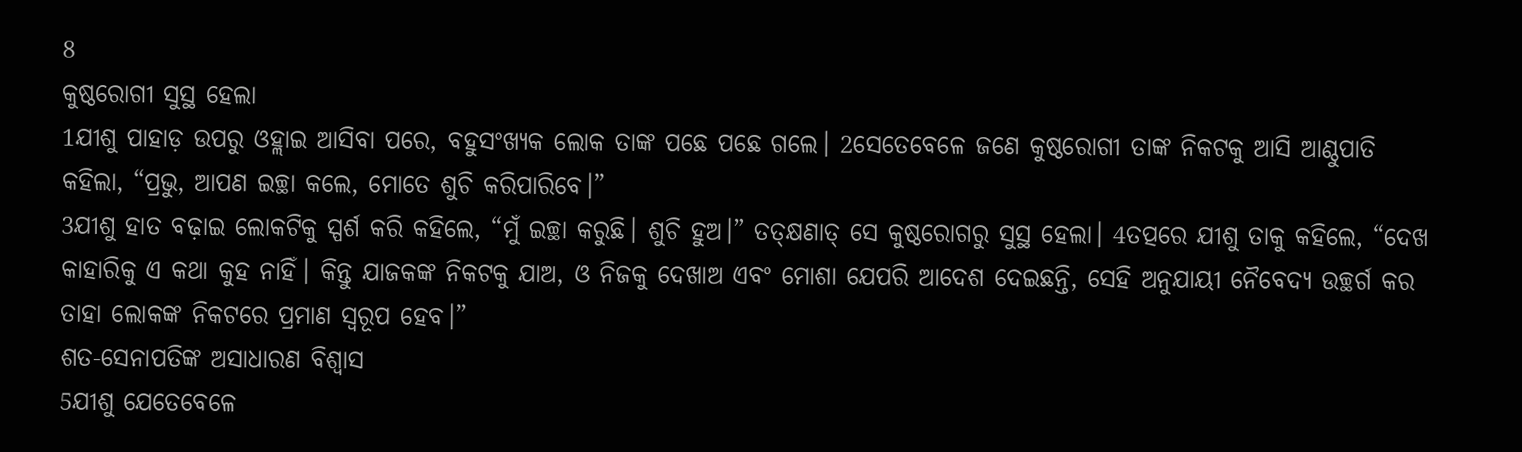8
କୁଷ୍ଠରୋଗୀ ସୁସ୍ଥ ହେଲା
1ଯୀଶୁ ପାହାଡ଼ ଉପରୁ ଓହ୍ଲାଇ ଆସିବା ପରେ, ବହୁସଂଖ୍ୟକ ଲୋକ ତାଙ୍କ ପଛେ ପଛେ ଗଲେ। 2ସେତେବେଳେ ଜଣେ କୁଷ୍ଠରୋଗୀ ତାଙ୍କ ନିକଟକୁ ଆସି ଆଣ୍ଠୁପାତି କହିଲା, “ପ୍ରଭୁ, ଆପଣ ଇଚ୍ଛା କଲେ, ମୋତେ ଶୁଚି କରିପାରିବେ।”
3ଯୀଶୁ ହାତ ବଢ଼ାଇ ଲୋକଟିକୁ ସ୍ପର୍ଶ କରି କହିଲେ, “ମୁଁ ଇଚ୍ଛା କରୁଛି। ଶୁଚି ହୁଅ।” ତତ୍କ୍ଷଣାତ୍ ସେ କୁଷ୍ଠରୋଗରୁ ସୁସ୍ଥ ହେଲା। 4ତତ୍ପରେ ଯୀଶୁ ତାକୁ କହିଲେ, “ଦେଖ କାହାରିକୁ ଏ କଥା କୁହ ନାହିଁ। କିନ୍ତୁ ଯାଜକଙ୍କ ନିକଟକୁ ଯାଅ, ଓ ନିଜକୁ ଦେଖାଅ ଏବଂ ମୋଶା ଯେପରି ଆଦେଶ ଦେଇଛନ୍ତି, ସେହି ଅନୁଯାୟୀ ନୈବେଦ୍ୟ ଉଚ୍ଛର୍ଗ କର ତାହା ଲୋକଙ୍କ ନିକଟରେ ପ୍ରମାଣ ସ୍ଵରୂପ ହେବ।”
ଶତ-ସେନାପତିଙ୍କ ଅସାଧାରଣ ବିଶ୍ୱାସ
5ଯୀଶୁ ଯେତେବେଳେ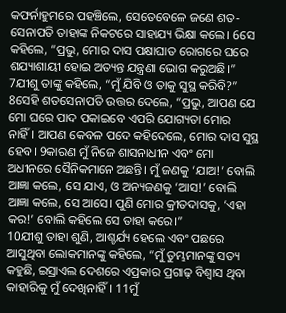କଫର୍ନାହୁମରେ ପହଞ୍ଚିଲେ, ସେତେବେଳେ ଜଣେ ଶତ-ସେନାପତି ତାହାଙ୍କ ନିକଟରେ ସାହାଯ୍ୟ ଭିକ୍ଷା କଲେ। 6ସେ କହିଲେ, “ପ୍ରଭୁ, ମୋର ଦାସ ପକ୍ଷାଘାତ ରୋଗରେ ଘରେ ଶଯ୍ୟାଶାୟୀ ହୋଇ ଅତ୍ୟନ୍ତ ଯନ୍ତ୍ରଣା ଭୋଗ କରୁଅଛି।”
7ଯୀଶୁ ତାଙ୍କୁ କହିଲେ, “ମୁଁ ଯିବି ଓ ତାକୁ ସୁସ୍ଥ କରିବି?”
8ସେହି ଶତସେନାପତି ଉତ୍ତର ଦେଲେ, “ପ୍ରଭୁ, ଆପଣ ଯେ ମୋ ଘରେ ପାଦ ପକାଇବେ ଏପରି ଯୋଗ୍ୟତା ମୋର ନାହିଁ। ଆପଣ କେବଳ ପଦେ କହିଦେଲେ, ମୋର ଦାସ ସୁସ୍ଥ ହେବ। 9କାରଣ ମୁଁ ନିଜେ ଶାସନାଧୀନ ଏବଂ ମୋ ଅଧୀନରେ ସୈନିକମାନେ ଅଛନ୍ତି। ମୁଁ ଜଣକୁ ‘ଯାଅ!’ ବୋଲି ଆଜ୍ଞା କଲେ, ସେ ଯାଏ, ଓ ଅନ୍ୟଜଣକୁ ‘ଆସ!’ ବୋଲି ଆଜ୍ଞା କଲେ, ସେ ଆସେ। ପୁଣି ମୋର କ୍ରୀତଦାସକୁ, ‘ଏହା କର!’ ବୋଲି କହିଲେ ସେ ତାହା କରେ।”
10ଯୀଶୁ ତାହା ଶୁଣି, ଆଶ୍ଚର୍ଯ୍ୟ ହେଲେ ଏବଂ ପଛରେ ଆସୁଥିବା ଲୋକମାନଙ୍କୁ କହିଲେ, “ମୁଁ ତୁମ୍ଭମାନଙ୍କୁ ସତ୍ୟ କହୁଛି, ଇସ୍ରାଏଲ ଦେଶରେ ଏପ୍ରକାର ପ୍ରଗାଢ଼ ବିଶ୍ୱାସ ଥିବା କାହାରିକୁ ମୁଁ ଦେଖିନାହିଁ। 11ମୁଁ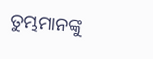ତୁମ୍ଭମାନଙ୍କୁ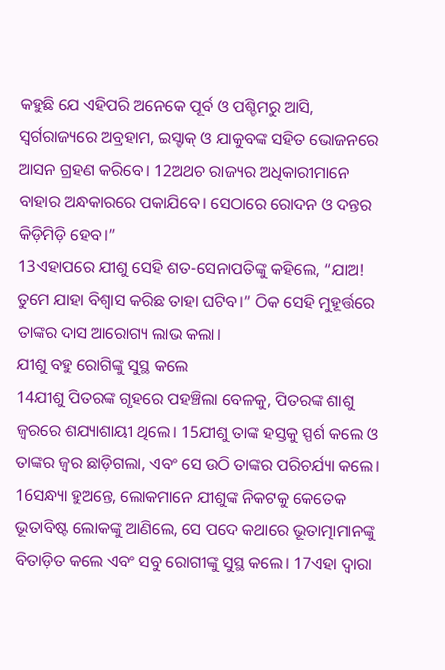କହୁଛି ଯେ ଏହିପରି ଅନେକେ ପୂର୍ବ ଓ ପଶ୍ଚିମରୁ ଆସି, ସ୍ଵର୍ଗରାଜ୍ୟରେ ଅବ୍ରହାମ, ଇସ୍ହାକ୍ ଓ ଯାକୁବଙ୍କ ସହିତ ଭୋଜନରେ ଆସନ ଗ୍ରହଣ କରିବେ। 12ଅଥଚ ରାଜ୍ୟର ଅଧିକାରୀମାନେ ବାହାର ଅନ୍ଧକାରରେ ପକାଯିବେ। ସେଠାରେ ରୋଦନ ଓ ଦନ୍ତର କିଡ଼ିମିଡ଼ି ହେବ।”
13ଏହାପରେ ଯୀଶୁ ସେହି ଶତ-ସେନାପତିଙ୍କୁ କହିଲେ, “ଯାଅ! ତୁମେ ଯାହା ବିଶ୍ୱାସ କରିଛ ତାହା ଘଟିବ।” ଠିକ ସେହି ମୁହୂର୍ତ୍ତରେ ତାଙ୍କର ଦାସ ଆରୋଗ୍ୟ ଲାଭ କଲା।
ଯୀଶୁ ବହୁ ରୋଗିଙ୍କୁ ସୁସ୍ଥ କଲେ
14ଯୀଶୁ ପିତରଙ୍କ ଗୃହରେ ପହଞ୍ଚିଲା ବେଳକୁ, ପିତରଙ୍କ ଶାଶୁ ଜ୍ୱରରେ ଶଯ୍ୟାଶାୟୀ ଥିଲେ। 15ଯୀଶୁ ତାଙ୍କ ହସ୍ତକୁ ସ୍ପର୍ଶ କଲେ ଓ ତାଙ୍କର ଜ୍ୱର ଛାଡ଼ିଗଲା, ଏବଂ ସେ ଉଠି ତାଙ୍କର ପରିଚର୍ଯ୍ୟା କଲେ।
16ସନ୍ଧ୍ୟା ହୁଅନ୍ତେ, ଲୋକମାନେ ଯୀଶୁଙ୍କ ନିକଟକୁ କେତେକ ଭୂତାବିଷ୍ଟ ଲୋକଙ୍କୁ ଆଣିଲେ, ସେ ପଦେ କଥାରେ ଭୂତାତ୍ମାମାନଙ୍କୁ ବିତାଡ଼ିତ କଲେ ଏବଂ ସବୁ ରୋଗୀଙ୍କୁ ସୁସ୍ଥ କଲେ। 17ଏହା ଦ୍ଵାରା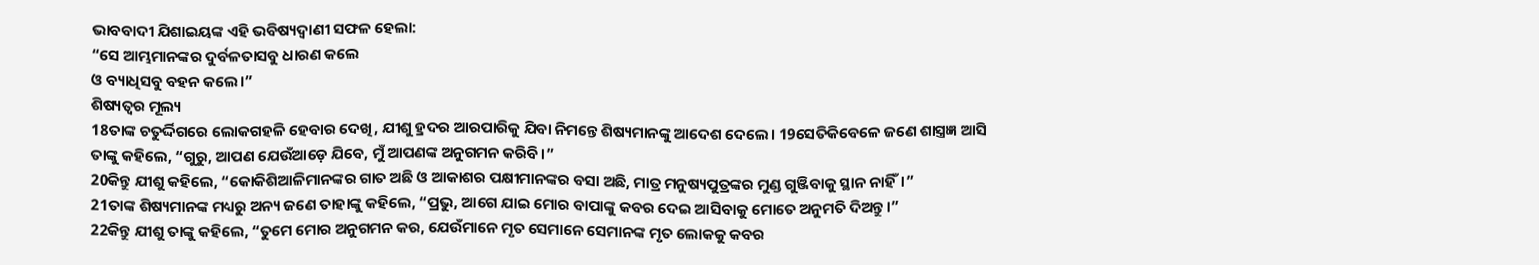ଭାବବାଦୀ ଯିଶାଇୟଙ୍କ ଏହି ଭବିଷ୍ୟଦ୍ବାଣୀ ସଫଳ ହେଲା:
“ସେ ଆମ୍ଭମାନଙ୍କର ଦୁର୍ବଳତାସବୁ ଧାରଣ କଲେ
ଓ ବ୍ୟାଧିସବୁ ବହନ କଲେ।”
ଶିଷ୍ୟତ୍ଵର ମୂଲ୍ୟ
18ତାଙ୍କ ଚତୁର୍ଦ୍ଦିଗରେ ଲୋକଗହଳି ହେବାର ଦେଖି, ଯୀଶୁ ହ୍ରଦର ଆରପାରିକୁ ଯିବା ନିମନ୍ତେ ଶିଷ୍ୟମାନଙ୍କୁ ଆଦେଶ ଦେଲେ। 19ସେତିକିବେଳେ ଜଣେ ଶାସ୍ତ୍ରଜ୍ଞ ଆସି ତାଙ୍କୁ କହିଲେ, “ଗୁରୁ, ଆପଣ ଯେଉଁଆଡ଼େ ଯିବେ, ମୁଁ ଆପଣଙ୍କ ଅନୁଗମନ କରିବି।”
20କିନ୍ତୁ ଯୀଶୁ କହିଲେ, “କୋକିଶିଆଳିମାନଙ୍କର ଗାତ ଅଛି ଓ ଆକାଶର ପକ୍ଷୀମାନଙ୍କର ବସା ଅଛି, ମାତ୍ର ମନୁଷ୍ୟପୁତ୍ରଙ୍କର ମୁଣ୍ଡ ଗୁଞ୍ଜିବାକୁ ସ୍ଥାନ ନାହିଁ।”
21ତାଙ୍କ ଶିଷ୍ୟମାନଙ୍କ ମଧ୍ୟରୁ ଅନ୍ୟ ଜଣେ ତାହାଙ୍କୁ କହିଲେ, “ପ୍ରଭୁ, ଆଗେ ଯାଇ ମୋର ବାପାଙ୍କୁ କବର ଦେଇ ଆସିବାକୁ ମୋତେ ଅନୁମତି ଦିଅନ୍ତୁ।”
22କିନ୍ତୁ ଯୀଶୁ ତାଙ୍କୁ କହିଲେ, “ତୁମେ ମୋର ଅନୁଗମନ କର, ଯେଉଁମାନେ ମୃତ ସେମାନେ ସେମାନଙ୍କ ମୃତ ଲୋକକୁ କବର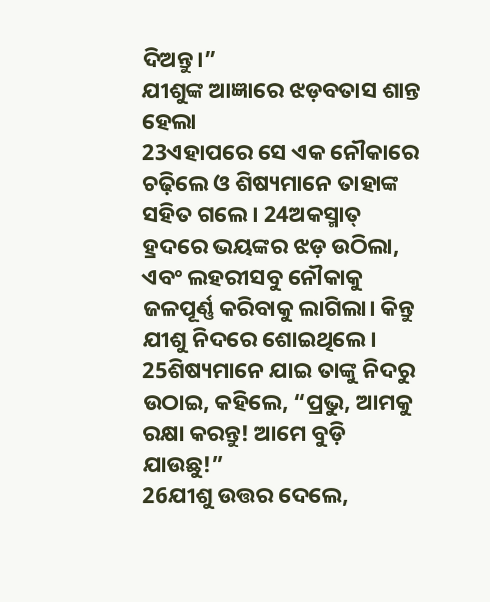ଦିଅନ୍ତୁ।”
ଯୀଶୁଙ୍କ ଆଜ୍ଞାରେ ଝଡ଼ବତାସ ଶାନ୍ତ ହେଲା
23ଏହାପରେ ସେ ଏକ ନୌକାରେ ଚଢ଼ିଲେ ଓ ଶିଷ୍ୟମାନେ ତାହାଙ୍କ ସହିତ ଗଲେ। 24ଅକସ୍ମାତ୍ ହ୍ରଦରେ ଭୟଙ୍କର ଝଡ଼ ଉଠିଲା, ଏବଂ ଲହରୀସବୁ ନୌକାକୁ ଜଳପୂର୍ଣ୍ଣ କରିବାକୁ ଲାଗିଲା। କିନ୍ତୁ ଯୀଶୁ ନିଦରେ ଶୋଇଥିଲେ। 25ଶିଷ୍ୟମାନେ ଯାଇ ତାଙ୍କୁ ନିଦରୁ ଉଠାଇ, କହିଲେ, “ପ୍ରଭୁ, ଆମକୁ ରକ୍ଷା କରନ୍ତୁ! ଆମେ ବୁଡ଼ି ଯାଉଛୁ!”
26ଯୀଶୁ ଉତ୍ତର ଦେଲେ,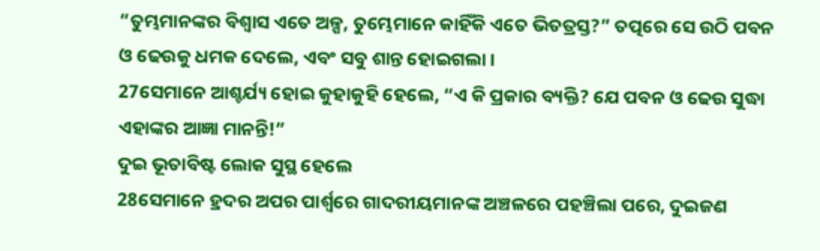“ତୁମ୍ଭମାନଙ୍କର ବିଶ୍ୱାସ ଏତେ ଅଳ୍ପ, ତୁମ୍ଭେମାନେ କାହିଁକି ଏତେ ଭିତତ୍ରସ୍ତ?” ତତ୍ପରେ ସେ ଉଠି ପବନ ଓ ଢେଉକୁ ଧମକ ଦେଲେ, ଏବଂ ସବୁ ଶାନ୍ତ ହୋଇଗଲା।
27ସେମାନେ ଆଶ୍ଚର୍ଯ୍ୟ ହୋଇ କୁହାକୁହି ହେଲେ, “ଏ କି ପ୍ରକାର ବ୍ୟକ୍ତି? ଯେ ପବନ ଓ ଢେଉ ସୁଦ୍ଧା ଏହାଙ୍କର ଆଜ୍ଞା ମାନନ୍ତି!”
ଦୁଇ ଭୂତାବିଷ୍ଟ ଲୋକ ସୁସ୍ଥ ହେଲେ
28ସେମାନେ ହ୍ରଦର ଅପର ପାର୍ଶ୍ୱରେ ଗାଦରୀୟମାନଙ୍କ ଅଞ୍ଚଳରେ ପହଞ୍ଚିଲା ପରେ, ଦୁଇଜଣ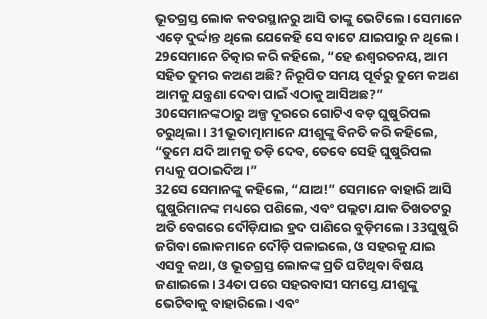ଭୂତଗ୍ରସ୍ତ ଲୋକ କବରସ୍ଥାନରୁ ଆସି ତାଙ୍କୁ ଭେଟିଲେ। ସେମାନେ ଏଡ଼େ ଦୁର୍ଦ୍ଦାନ୍ତ ଥିଲେ ଯେକେହି ସେ ବାଟେ ଯାଇପାରୁ ନ ଥିଲେ। 29ସେମାନେ ଚିତ୍କାର କରି କହିଲେ, “ହେ ଈଶ୍ୱରତନୟ, ଆମ ସହିତ ତୁମର କଅଣ ଅଛି? ନିରୂପିତ ସମୟ ପୂର୍ବରୁ ତୁମେ କଅଣ ଆମକୁ ଯନ୍ତ୍ରଣା ଦେବା ପାଇଁ ଏଠାକୁ ଆସିଅଛ?”
30ସେମାନଙ୍କଠାରୁ ଅଳ୍ପ ଦୂରରେ ଗୋଟିଏ ବଡ଼ ଘୁଷୁରିପଲ ଚରୁଥିଲା। 31ଭୂତାତ୍ମାମାନେ ଯୀଶୁଙ୍କୁ ବିନତି କରି କହିଲେ, “ତୁମେ ଯଦି ଆମକୁ ତଡ଼ି ଦେବ, ତେବେ ସେହି ଘୁଷୁରିପଲ ମଧ୍ୟକୁ ପଠାଇଦିଅ।”
32ସେ ସେମାନଙ୍କୁ କହିଲେ, “ଯାଅ!” ସେମାନେ ବାହାରି ଆସି ଘୁଷୁରିମାନଙ୍କ ମଧ୍ୟରେ ପଶିଲେ, ଏବଂ ପଲ୍ଲଟା ଯାକ ତିଖତଟରୁ ଅତି ବେଗରେ ଦୌଡ଼ିଯାଇ ହ୍ରଦ ପାଣିରେ ବୁଡ଼ିମଲେ। 33ଘୁଷୁରି ଜଗିବା ଲୋକମାନେ ଦୌଡ଼ି ପଳାଇଲେ, ଓ ସହରକୁ ଯାଇ ଏସବୁ କଥା, ଓ ଭୂତଗ୍ରସ୍ତ ଲୋକଙ୍କ ପ୍ରତି ଘଟିଥିବା ବିଷୟ ଜଣାଇଲେ। 34ତା ପରେ ସହରବାସୀ ସମସ୍ତେ ଯୀଶୁଙ୍କୁ ଭେଟିବାକୁ ବାହାରିଲେ। ଏବଂ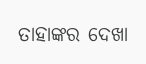ତାହାଙ୍କର ଦେଖା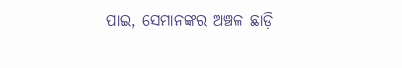ପାଇ, ସେମାନଙ୍କର ଅଞ୍ଚଳ ଛାଡ଼ି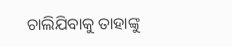ଚାଲିଯିବାକୁ ତାହାଙ୍କୁ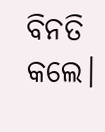ବିନତି କଲେ।